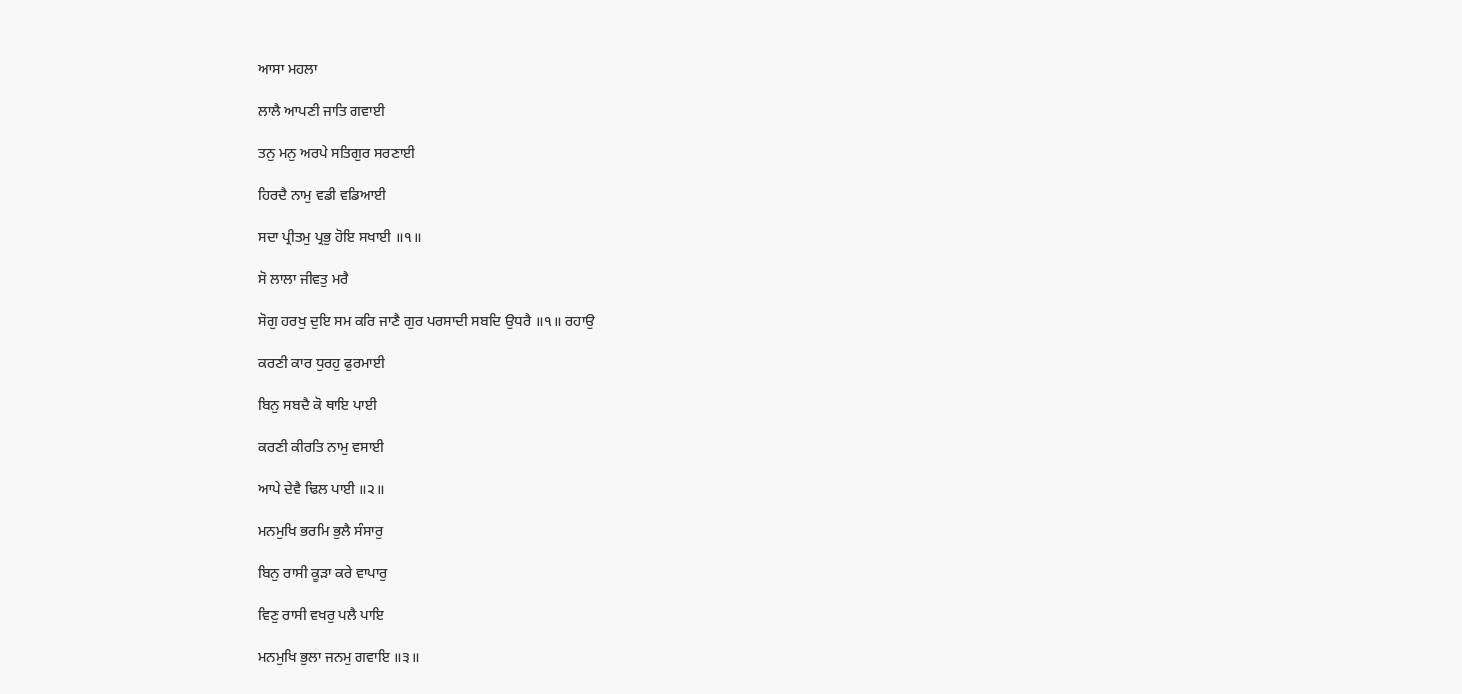ਆਸਾ ਮਹਲਾ

ਲਾਲੈ ਆਪਣੀ ਜਾਤਿ ਗਵਾਈ

ਤਨੁ ਮਨੁ ਅਰਪੇ ਸਤਿਗੁਰ ਸਰਣਾਈ

ਹਿਰਦੈ ਨਾਮੁ ਵਡੀ ਵਡਿਆਈ

ਸਦਾ ਪ੍ਰੀਤਮੁ ਪ੍ਰਭੁ ਹੋਇ ਸਖਾਈ ॥੧॥

ਸੋ ਲਾਲਾ ਜੀਵਤੁ ਮਰੈ

ਸੋਗੁ ਹਰਖੁ ਦੁਇ ਸਮ ਕਰਿ ਜਾਣੈ ਗੁਰ ਪਰਸਾਦੀ ਸਬਦਿ ਉਧਰੈ ॥੧॥ ਰਹਾਉ

ਕਰਣੀ ਕਾਰ ਧੁਰਹੁ ਫੁਰਮਾਈ

ਬਿਨੁ ਸਬਦੈ ਕੋ ਥਾਇ ਪਾਈ

ਕਰਣੀ ਕੀਰਤਿ ਨਾਮੁ ਵਸਾਈ

ਆਪੇ ਦੇਵੈ ਢਿਲ ਪਾਈ ॥੨॥

ਮਨਮੁਖਿ ਭਰਮਿ ਭੁਲੈ ਸੰਸਾਰੁ

ਬਿਨੁ ਰਾਸੀ ਕੂੜਾ ਕਰੇ ਵਾਪਾਰੁ

ਵਿਣੁ ਰਾਸੀ ਵਖਰੁ ਪਲੈ ਪਾਇ

ਮਨਮੁਖਿ ਭੁਲਾ ਜਨਮੁ ਗਵਾਇ ॥੩॥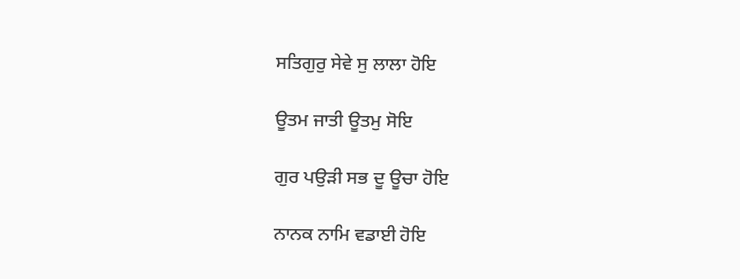ਸਤਿਗੁਰੁ ਸੇਵੇ ਸੁ ਲਾਲਾ ਹੋਇ

ਊਤਮ ਜਾਤੀ ਊਤਮੁ ਸੋਇ

ਗੁਰ ਪਉੜੀ ਸਭ ਦੂ ਊਚਾ ਹੋਇ

ਨਾਨਕ ਨਾਮਿ ਵਡਾਈ ਹੋਇ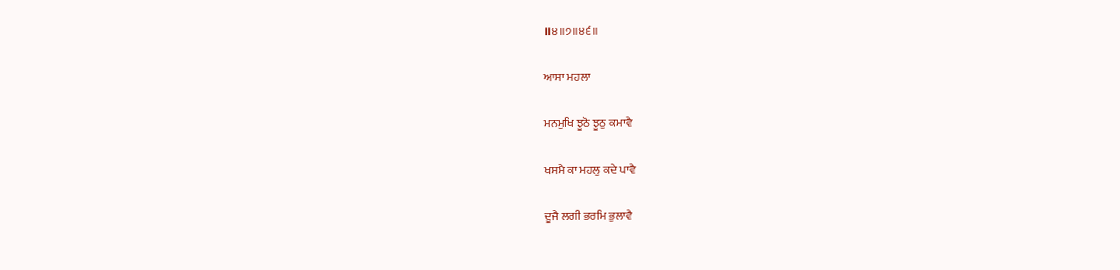॥੪॥੭॥੪੬॥

ਆਸਾ ਮਹਲਾ

ਮਨਮੁਖਿ ਝੂਠੋ ਝੂਠੁ ਕਮਾਵੈ

ਖਸਮੈ ਕਾ ਮਹਲੁ ਕਦੇ ਪਾਵੈ

ਦੂਜੈ ਲਗੀ ਭਰਮਿ ਭੁਲਾਵੈ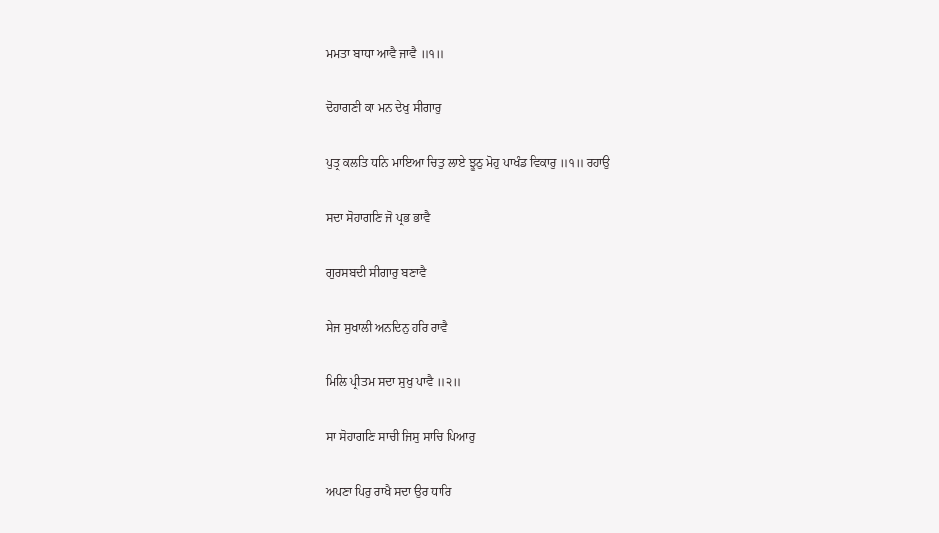ਮਮਤਾ ਬਾਧਾ ਆਵੈ ਜਾਵੈ ॥੧॥

ਦੋਹਾਗਣੀ ਕਾ ਮਨ ਦੇਖੁ ਸੀਗਾਰੁ

ਪੁਤ੍ਰ ਕਲਤਿ ਧਨਿ ਮਾਇਆ ਚਿਤੁ ਲਾਏ ਝੂਠੁ ਮੋਹੁ ਪਾਖੰਡ ਵਿਕਾਰੁ ॥੧॥ ਰਹਾਉ

ਸਦਾ ਸੋਹਾਗਣਿ ਜੋ ਪ੍ਰਭ ਭਾਵੈ

ਗੁਰਸਬਦੀ ਸੀਗਾਰੁ ਬਣਾਵੈ

ਸੇਜ ਸੁਖਾਲੀ ਅਨਦਿਨੁ ਹਰਿ ਰਾਵੈ

ਮਿਲਿ ਪ੍ਰੀਤਮ ਸਦਾ ਸੁਖੁ ਪਾਵੈ ॥੨॥

ਸਾ ਸੋਹਾਗਣਿ ਸਾਚੀ ਜਿਸੁ ਸਾਚਿ ਪਿਆਰੁ

ਅਪਣਾ ਪਿਰੁ ਰਾਖੈ ਸਦਾ ਉਰ ਧਾਰਿ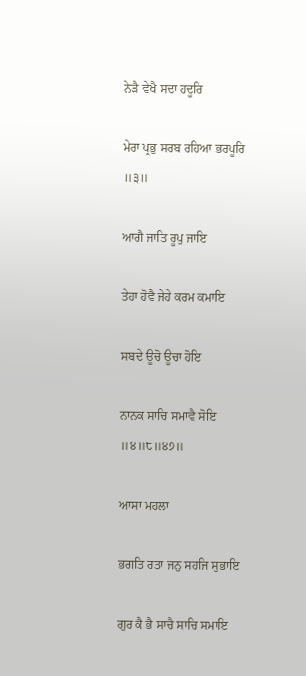ਨੇੜੈ ਵੇਖੈ ਸਦਾ ਹਦੂਰਿ

ਮੇਰਾ ਪ੍ਰਭੁ ਸਰਬ ਰਹਿਆ ਭਰਪੂਰਿ ॥੩॥

ਆਗੈ ਜਾਤਿ ਰੂਪੁ ਜਾਇ

ਤੇਹਾ ਹੋਵੈ ਜੇਹੇ ਕਰਮ ਕਮਾਇ

ਸਬਦੇ ਊਚੋ ਊਚਾ ਹੋਇ

ਨਾਨਕ ਸਾਚਿ ਸਮਾਵੈ ਸੋਇ ॥੪॥੮॥੪੭॥

ਆਸਾ ਮਹਲਾ

ਭਗਤਿ ਰਤਾ ਜਨੁ ਸਹਜਿ ਸੁਭਾਇ

ਗੁਰ ਕੈ ਭੈ ਸਾਚੈ ਸਾਚਿ ਸਮਾਇ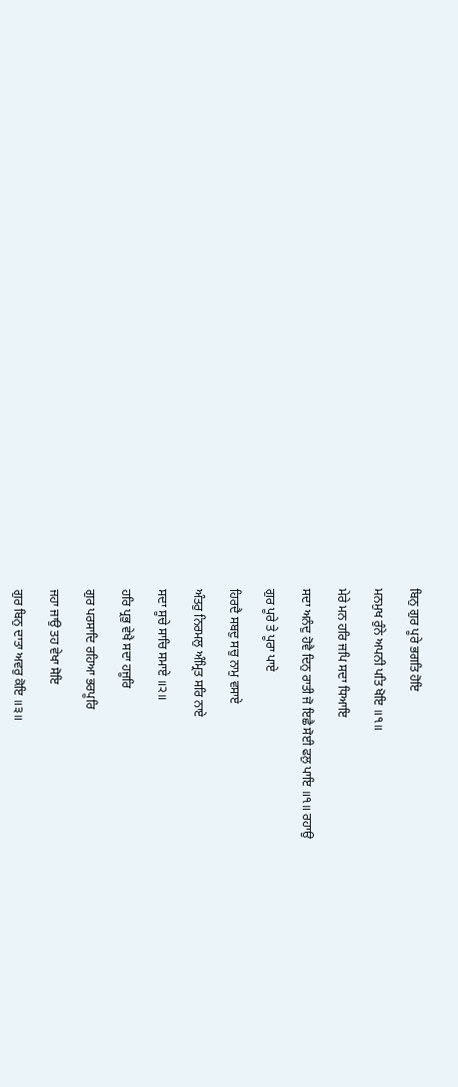ਬਿਨੁ ਗੁਰ ਪੂਰੇ ਭਗਤਿ ਹੋਇ

ਮਨਮੁਖ ਰੁੰਨੇ ਅਪਨੀ ਪਤਿ ਖੋਇ ॥੧॥

ਮੇਰੇ ਮਨ ਹਰਿ ਜਪਿ ਸਦਾ ਧਿਆਇ

ਸਦਾ ਅਨੰਦੁ ਹੋਵੈ ਦਿਨੁ ਰਾਤੀ ਜੋ ਇਛੈ ਸੋਈ ਫਲੁ ਪਾਇ ॥੧॥ ਰਹਾਉ

ਗੁਰ ਪੂਰੇ ਤੇ ਪੂਰਾ ਪਾਏ

ਹਿਰਦੈ ਸਬਦੁ ਸਚੁ ਨਾਮੁ ਵਸਾਏ

ਅੰਤਰੁ ਨਿਰਮਲੁ ਅੰਮ੍ਰਿਤ ਸਰਿ ਨਾਏ

ਸਦਾ ਸੂਚੇ ਸਾਚਿ ਸਮਾਏ ॥੨॥

ਹਰਿ ਪ੍ਰਭੁ ਵੇਖੈ ਸਦਾ ਹਜੂਰਿ

ਗੁਰ ਪਰਸਾਦਿ ਰਹਿਆ ਭਰਪੂਰਿ

ਜਹਾ ਜਾਉ ਤਹ ਵੇਖਾ ਸੋਇ

ਗੁਰ ਬਿਨੁ ਦਾਤਾ ਅਵਰੁ ਕੋਇ ॥੩॥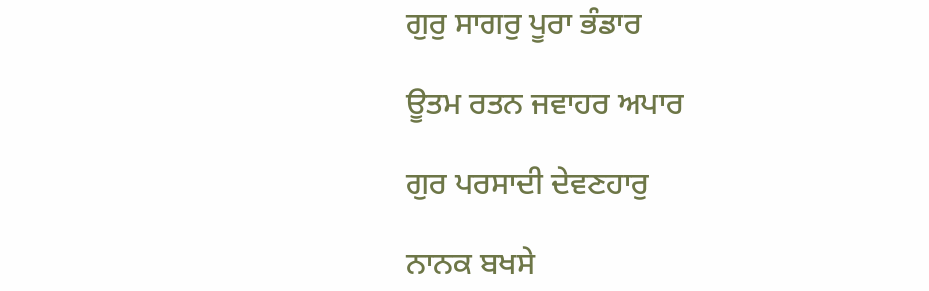ਗੁਰੁ ਸਾਗਰੁ ਪੂਰਾ ਭੰਡਾਰ

ਊਤਮ ਰਤਨ ਜਵਾਹਰ ਅਪਾਰ

ਗੁਰ ਪਰਸਾਦੀ ਦੇਵਣਹਾਰੁ

ਨਾਨਕ ਬਖਸੇ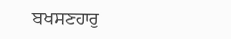ਬਖਸਣਹਾਰੁ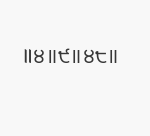॥੪॥੯॥੪੮॥